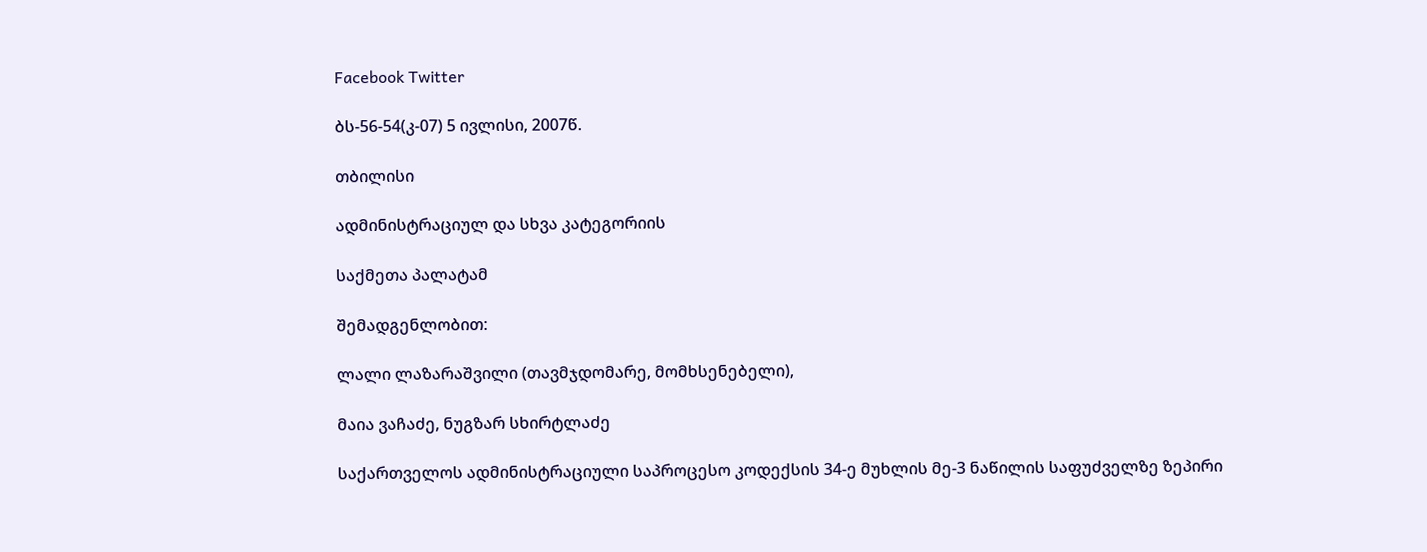Facebook Twitter

ბს-56-54(კ-07) 5 ივლისი, 2007წ.

თბილისი

ადმინისტრაციულ და სხვა კატეგორიის

საქმეთა პალატამ

შემადგენლობით:

ლალი ლაზარაშვილი (თავმჯდომარე, მომხსენებელი),

მაია ვაჩაძე, ნუგზარ სხირტლაძე

საქართველოს ადმინისტრაციული საპროცესო კოდექსის 34-ე მუხლის მე-3 ნაწილის საფუძველზე ზეპირი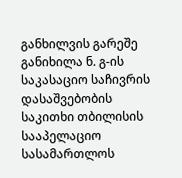განხილვის გარეშე განიხილა ნ. გ-ის საკასაციო საჩივრის დასაშვებობის საკითხი თბილისის სააპელაციო სასამართლოს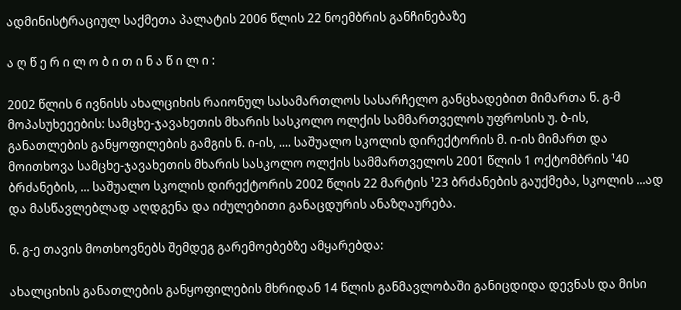ადმინისტრაციულ საქმეთა პალატის 2006 წლის 22 ნოემბრის განჩინებაზე

ა ღ წ ე რ ი ლ ო ბ ი თ ი ნ ა წ ი ლ ი :

2002 წლის 6 ივნისს ახალციხის რაიონულ სასამართლოს სასარჩელო განცხადებით მიმართა ნ. გ-მ მოპასუხეეების: სამცხე-ჯავახეთის მხარის სასკოლო ოლქის სამმართველოს უფროსის უ. ბ-ის, განათლების განყოფილების გამგის ნ. ი-ის, .... საშუალო სკოლის დირექტორის მ. ი-ის მიმართ და მოითხოვა სამცხე-ჯავახეთის მხარის სასკოლო ოლქის სამმართველოს 2001 წლის 1 ოქტომბრის ¹40 ბრძანების, ... საშუალო სკოლის დირექტორის 2002 წლის 22 მარტის ¹23 ბრძანების გაუქმება, სკოლის ...ად და მასწავლებლად აღდგენა და იძულებითი განაცდურის ანაზღაურება.

ნ. გ-ე თავის მოთხოვნებს შემდეგ გარემოებებზე ამყარებდა:

ახალციხის განათლების განყოფილების მხრიდან 14 წლის განმავლობაში განიცდიდა დევნას და მისი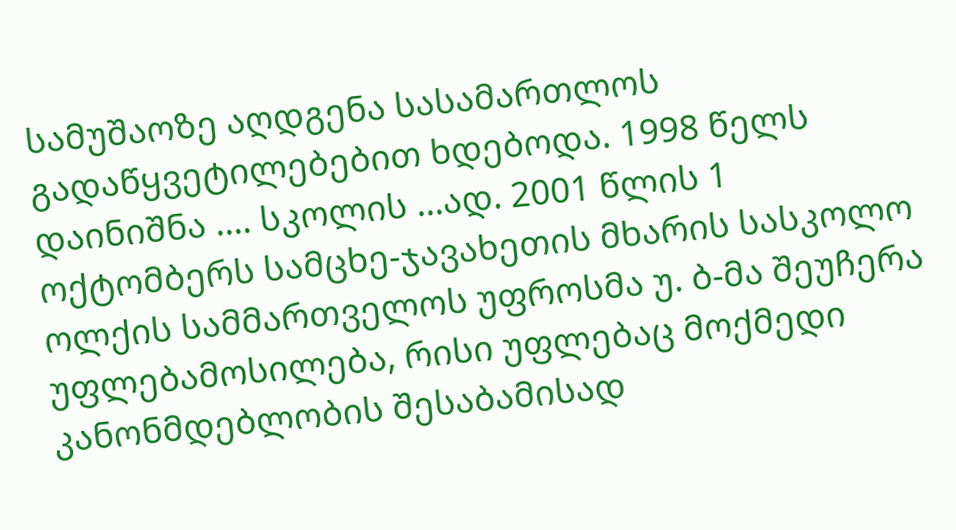სამუშაოზე აღდგენა სასამართლოს გადაწყვეტილებებით ხდებოდა. 1998 წელს დაინიშნა .... სკოლის ...ად. 2001 წლის 1 ოქტომბერს სამცხე-ჯავახეთის მხარის სასკოლო ოლქის სამმართველოს უფროსმა უ. ბ-მა შეუჩერა უფლებამოსილება, რისი უფლებაც მოქმედი კანონმდებლობის შესაბამისად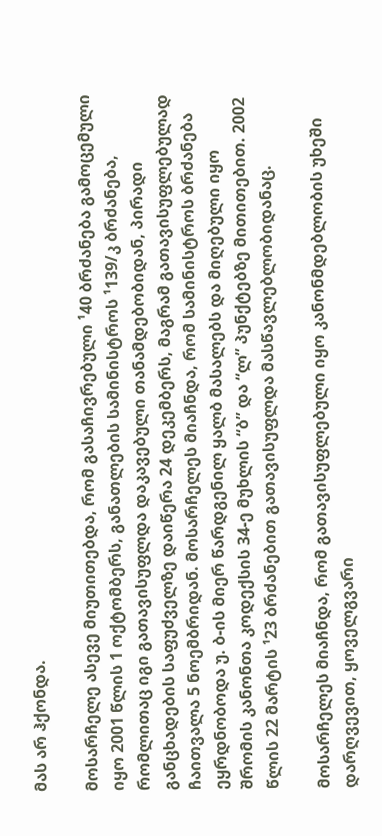მას არ ჰქონდა.

მოსარჩელე ასევე მიუთითებდა, რომ გასაჩივრებული ¹40 ბრძანება გამოცემული იყო 2001 წლის 1 ოქტომბერს, განათლების სამინისტროს ¹139/კ ბრძანება, რომლითაც იგი გათავისუფლდა დაკავებული თანამდებობიდან, პირადი განცხადების საფუძველზე დაიწერა 24 დეკემბერს, მაგრამ გათავისუფლებულად ჩაითვალა 5 ნოემბრიდან. მოსარჩელეს მიაჩნდა, რომ სამინისტროს ბრძანება ეყრდნობოდა უ. ბ-ის მიერ წარდგენილ ყალბ მასალებს და მიღებული იყო შრომის კანონთა კოდექსის 34-ე მუხლის “ბ” და “ლ” პუნქტებზე მითითებით. 2002 წლის 22 მარტის ¹23 ბრძანებით გათავისუფლდა მასწავლებლობიდანაც.

მოსარჩელეს მიაჩნდა, რომ გათავისუფლებული იყო კანონმდებლობის უხეში დარღვევით, ყოველგვარი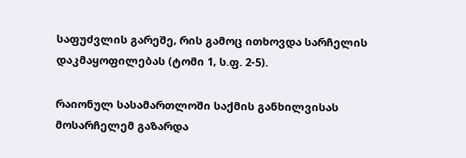საფუძვლის გარეშე, რის გამოც ითხოვდა სარჩელის დაკმაყოფილებას (ტომი 1, ს.ფ. 2-5).

რაიონულ სასამართლოში საქმის განხილვისას მოსარჩელემ გაზარდა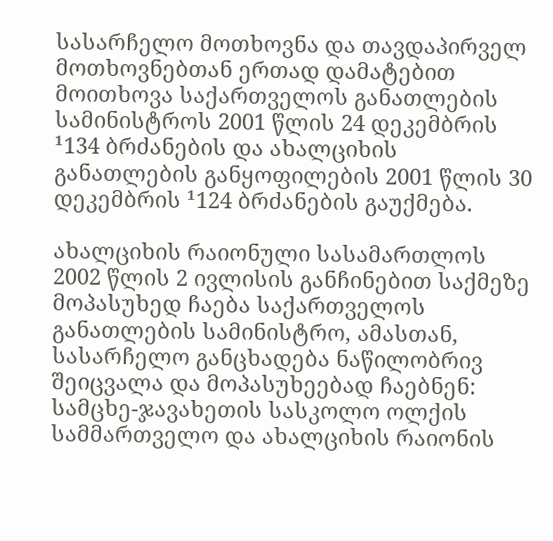სასარჩელო მოთხოვნა და თავდაპირველ მოთხოვნებთან ერთად დამატებით მოითხოვა საქართველოს განათლების სამინისტროს 2001 წლის 24 დეკემბრის ¹134 ბრძანების და ახალციხის განათლების განყოფილების 2001 წლის 30 დეკემბრის ¹124 ბრძანების გაუქმება.

ახალციხის რაიონული სასამართლოს 2002 წლის 2 ივლისის განჩინებით საქმეზე მოპასუხედ ჩაება საქართველოს განათლების სამინისტრო, ამასთან, სასარჩელო განცხადება ნაწილობრივ შეიცვალა და მოპასუხეებად ჩაებნენ: სამცხე-ჯავახეთის სასკოლო ოლქის სამმართველო და ახალციხის რაიონის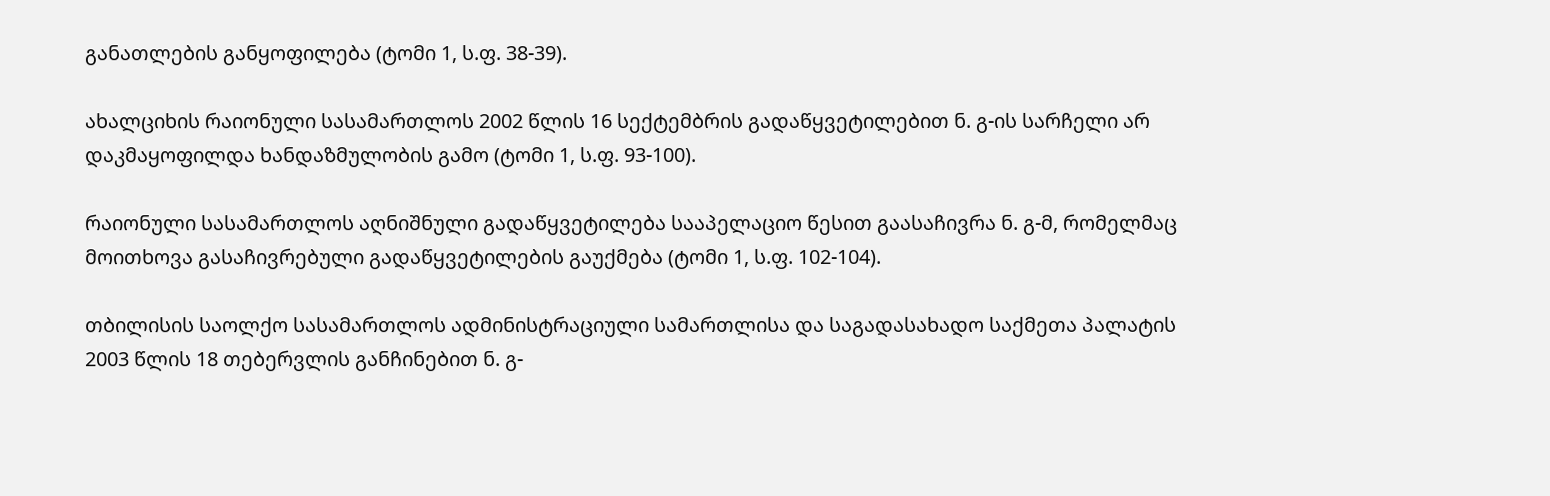განათლების განყოფილება (ტომი 1, ს.ფ. 38-39).

ახალციხის რაიონული სასამართლოს 2002 წლის 16 სექტემბრის გადაწყვეტილებით ნ. გ-ის სარჩელი არ დაკმაყოფილდა ხანდაზმულობის გამო (ტომი 1, ს.ფ. 93-100).

რაიონული სასამართლოს აღნიშნული გადაწყვეტილება სააპელაციო წესით გაასაჩივრა ნ. გ-მ, რომელმაც მოითხოვა გასაჩივრებული გადაწყვეტილების გაუქმება (ტომი 1, ს.ფ. 102-104).

თბილისის საოლქო სასამართლოს ადმინისტრაციული სამართლისა და საგადასახადო საქმეთა პალატის 2003 წლის 18 თებერვლის განჩინებით ნ. გ-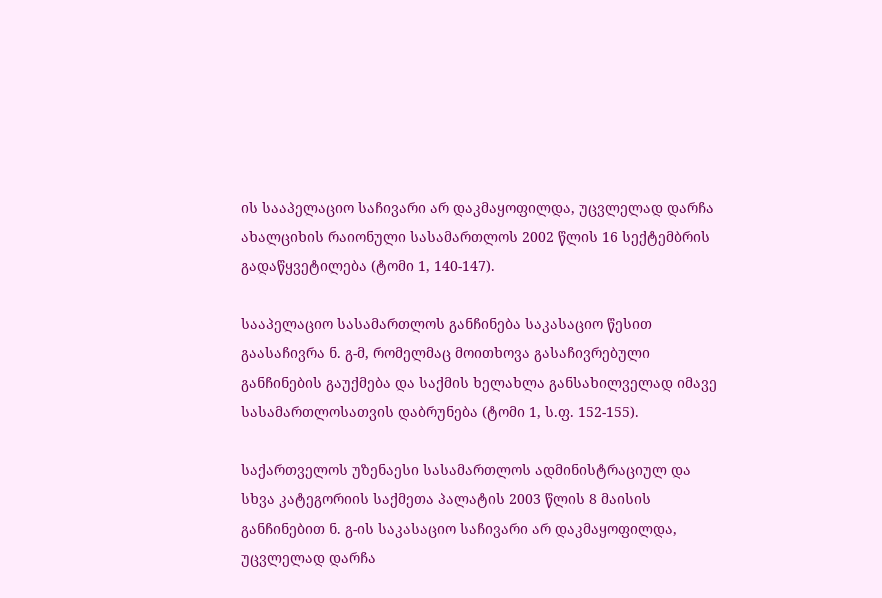ის სააპელაციო საჩივარი არ დაკმაყოფილდა, უცვლელად დარჩა ახალციხის რაიონული სასამართლოს 2002 წლის 16 სექტემბრის გადაწყვეტილება (ტომი 1, 140-147).

სააპელაციო სასამართლოს განჩინება საკასაციო წესით გაასაჩივრა ნ. გ-მ, რომელმაც მოითხოვა გასაჩივრებული განჩინების გაუქმება და საქმის ხელახლა განსახილველად იმავე სასამართლოსათვის დაბრუნება (ტომი 1, ს.ფ. 152-155).

საქართველოს უზენაესი სასამართლოს ადმინისტრაციულ და სხვა კატეგორიის საქმეთა პალატის 2003 წლის 8 მაისის განჩინებით ნ. გ-ის საკასაციო საჩივარი არ დაკმაყოფილდა, უცვლელად დარჩა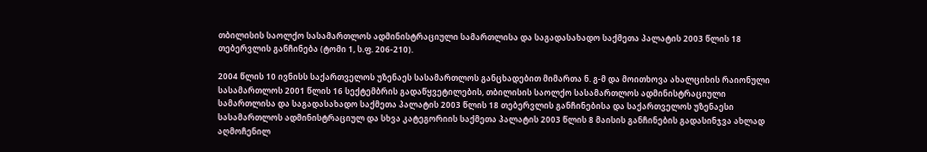თბილისის საოლქო სასამართლოს ადმინისტრაციული სამართლისა და საგადასახადო საქმეთა პალატის 2003 წლის 18 თებერვლის განჩინება (ტომი 1, ს.ფ. 206-210).

2004 წლის 10 ივნისს საქართველოს უზენაეს სასამართლოს განცხადებით მიმართა ნ. გ-მ და მოითხოვა ახალციხის რაიონული სასამართლოს 2001 წლის 16 სექტემბრის გადაწყვეტილების, თბილისის საოლქო სასამართლოს ადმინისტრაციული სამართლისა და საგადასახადო საქმეთა პალატის 2003 წლის 18 თებერვლის განჩინებისა და საქართველოს უზენაესი სასამართლოს ადმინისტრაციულ და სხვა კატეგორიის საქმეთა პალატის 2003 წლის 8 მაისის განჩინების გადასინჯვა ახლად აღმოჩენილ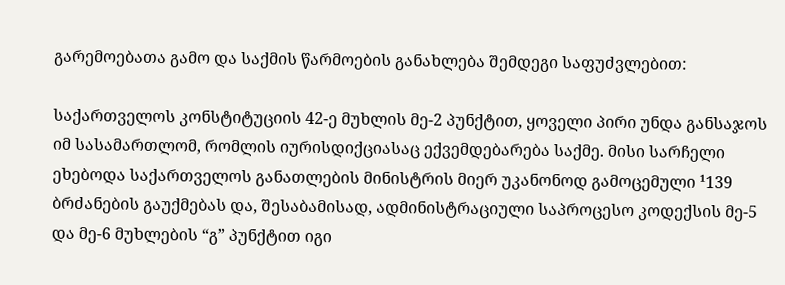გარემოებათა გამო და საქმის წარმოების განახლება შემდეგი საფუძვლებით:

საქართველოს კონსტიტუციის 42-ე მუხლის მე-2 პუნქტით, ყოველი პირი უნდა განსაჯოს იმ სასამართლომ, რომლის იურისდიქციასაც ექვემდებარება საქმე. მისი სარჩელი ეხებოდა საქართველოს განათლების მინისტრის მიერ უკანონოდ გამოცემული ¹139 ბრძანების გაუქმებას და, შესაბამისად, ადმინისტრაციული საპროცესო კოდექსის მე-5 და მე-6 მუხლების “გ” პუნქტით იგი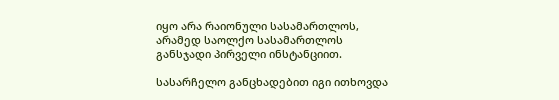იყო არა რაიონული სასამართლოს, არამედ საოლქო სასამართლოს განსჯადი პირველი ინსტანციით.

სასარჩელო განცხადებით იგი ითხოვდა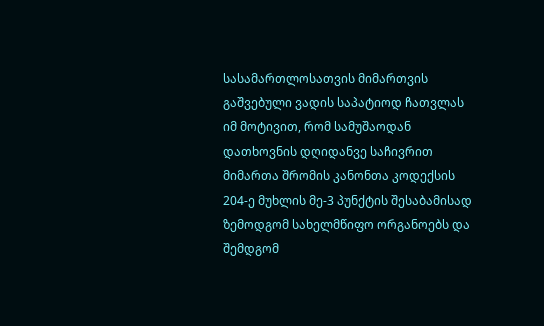სასამართლოსათვის მიმართვის გაშვებული ვადის საპატიოდ ჩათვლას იმ მოტივით, რომ სამუშაოდან დათხოვნის დღიდანვე საჩივრით მიმართა შრომის კანონთა კოდექსის 204-ე მუხლის მე-3 პუნქტის შესაბამისად ზემოდგომ სახელმწიფო ორგანოებს და შემდგომ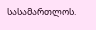სასამართლოს.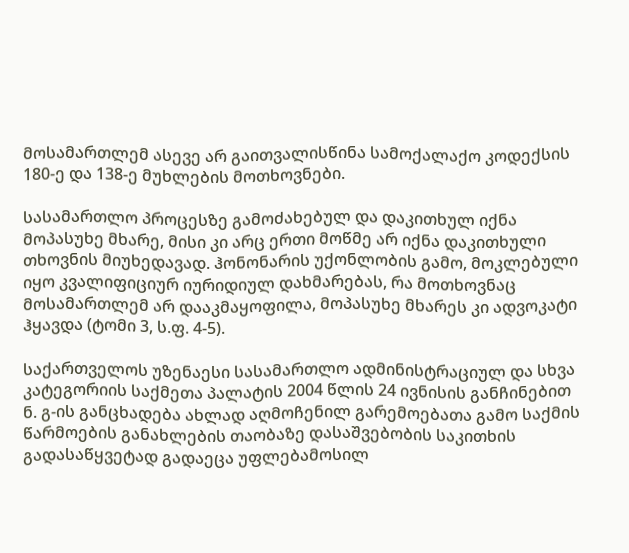მოსამართლემ ასევე არ გაითვალისწინა სამოქალაქო კოდექსის 180-ე და 138-ე მუხლების მოთხოვნები.

სასამართლო პროცესზე გამოძახებულ და დაკითხულ იქნა მოპასუხე მხარე, მისი კი არც ერთი მოწმე არ იქნა დაკითხული თხოვნის მიუხედავად. ჰონონარის უქონლობის გამო, მოკლებული იყო კვალიფიციურ იურიდიულ დახმარებას, რა მოთხოვნაც მოსამართლემ არ დააკმაყოფილა, მოპასუხე მხარეს კი ადვოკატი ჰყავდა (ტომი 3, ს.ფ. 4-5).

საქართველოს უზენაესი სასამართლო ადმინისტრაციულ და სხვა კატეგორიის საქმეთა პალატის 2004 წლის 24 ივნისის განჩინებით ნ. გ-ის განცხადება ახლად აღმოჩენილ გარემოებათა გამო საქმის წარმოების განახლების თაობაზე დასაშვებობის საკითხის გადასაწყვეტად გადაეცა უფლებამოსილ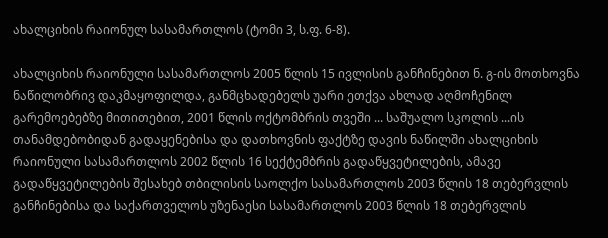ახალციხის რაიონულ სასამართლოს (ტომი 3, ს.ფ. 6-8).

ახალციხის რაიონული სასამართლოს 2005 წლის 15 ივლისის განჩინებით ნ. გ-ის მოთხოვნა ნაწილობრივ დაკმაყოფილდა, განმცხადებელს უარი ეთქვა ახლად აღმოჩენილ გარემოებებზე მითითებით, 2001 წლის ოქტომბრის თვეში ... საშუალო სკოლის ...ის თანამდებობიდან გადაყენებისა და დათხოვნის ფაქტზე დავის ნაწილში ახალციხის რაიონული სასამართლოს 2002 წლის 16 სექტემბრის გადაწყვეტილების, ამავე გადაწყვეტილების შესახებ თბილისის საოლქო სასამართლოს 2003 წლის 18 თებერვლის განჩინებისა და საქართველოს უზენაესი სასამართლოს 2003 წლის 18 თებერვლის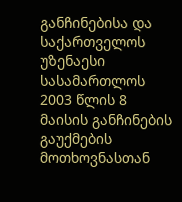განჩინებისა და საქართველოს უზენაესი სასამართლოს 2003 წლის 8 მაისის განჩინების გაუქმების მოთხოვნასთან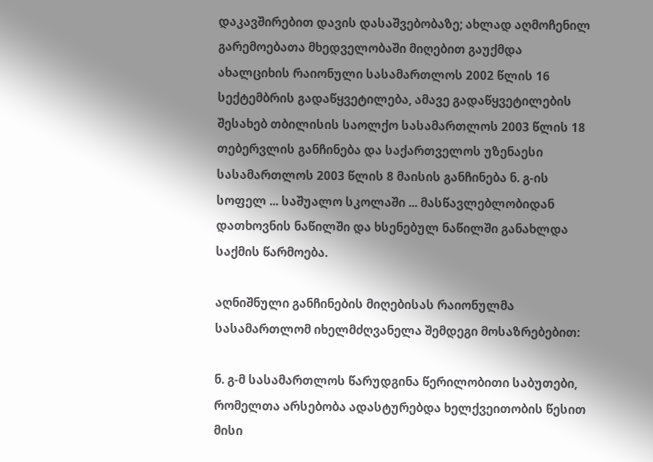დაკავშირებით დავის დასაშვებობაზე; ახლად აღმოჩენილ გარემოებათა მხედველობაში მიღებით გაუქმდა ახალციხის რაიონული სასამართლოს 2002 წლის 16 სექტემბრის გადაწყვეტილება, ამავე გადაწყვეტილების შესახებ თბილისის საოლქო სასამართლოს 2003 წლის 18 თებერვლის განჩინება და საქართველოს უზენაესი სასამართლოს 2003 წლის 8 მაისის განჩინება ნ. გ-ის სოფელ ... საშუალო სკოლაში ... მასწავლებლობიდან დათხოვნის ნაწილში და ხსენებულ ნაწილში განახლდა საქმის წარმოება.

აღნიშნული განჩინების მიღებისას რაიონულმა სასამართლომ იხელმძღვანელა შემდეგი მოსაზრებებით:

ნ. გ-მ სასამართლოს წარუდგინა წერილობითი საბუთები, რომელთა არსებობა ადასტურებდა ხელქვეითობის წესით მისი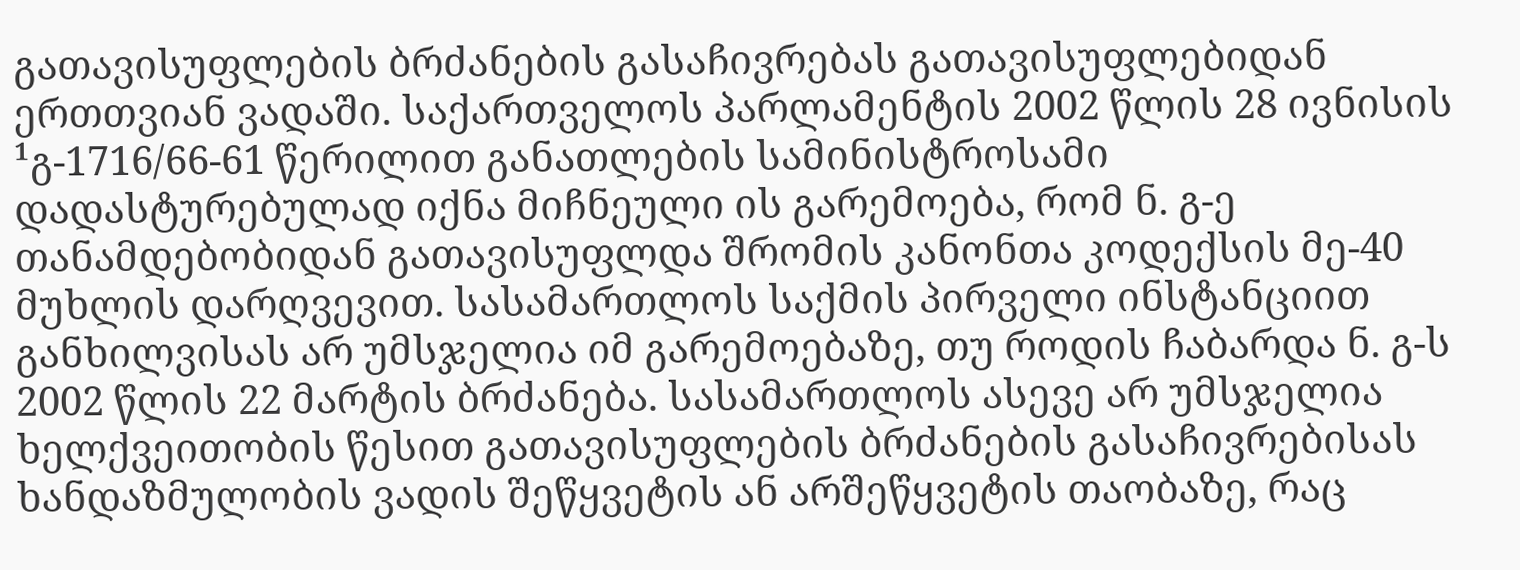გათავისუფლების ბრძანების გასაჩივრებას გათავისუფლებიდან ერთთვიან ვადაში. საქართველოს პარლამენტის 2002 წლის 28 ივნისის ¹გ-1716/66-61 წერილით განათლების სამინისტროსამი დადასტურებულად იქნა მიჩნეული ის გარემოება, რომ ნ. გ-ე თანამდებობიდან გათავისუფლდა შრომის კანონთა კოდექსის მე-40 მუხლის დარღვევით. სასამართლოს საქმის პირველი ინსტანციით განხილვისას არ უმსჯელია იმ გარემოებაზე, თუ როდის ჩაბარდა ნ. გ-ს 2002 წლის 22 მარტის ბრძანება. სასამართლოს ასევე არ უმსჯელია ხელქვეითობის წესით გათავისუფლების ბრძანების გასაჩივრებისას ხანდაზმულობის ვადის შეწყვეტის ან არშეწყვეტის თაობაზე, რაც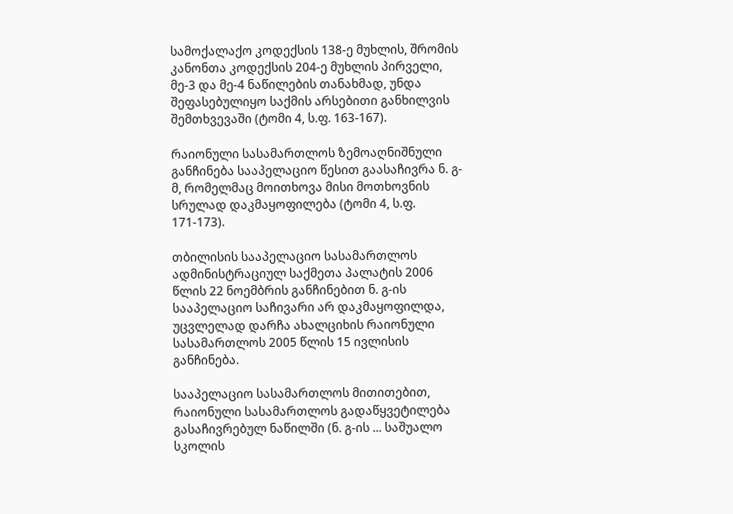სამოქალაქო კოდექსის 138-ე მუხლის, შრომის კანონთა კოდექსის 204-ე მუხლის პირველი, მე-3 და მე-4 ნაწილების თანახმად, უნდა შეფასებულიყო საქმის არსებითი განხილვის შემთხვევაში (ტომი 4, ს.ფ. 163-167).

რაიონული სასამართლოს ზემოაღნიშნული განჩინება სააპელაციო წესით გაასაჩივრა ნ. გ-მ, რომელმაც მოითხოვა მისი მოთხოვნის სრულად დაკმაყოფილება (ტომი 4, ს.ფ. 171-173).

თბილისის სააპელაციო სასამართლოს ადმინისტრაციულ საქმეთა პალატის 2006 წლის 22 ნოემბრის განჩინებით ნ. გ-ის სააპელაციო საჩივარი არ დაკმაყოფილდა, უცვლელად დარჩა ახალციხის რაიონული სასამართლოს 2005 წლის 15 ივლისის განჩინება.

სააპელაციო სასამართლოს მითითებით, რაიონული სასამართლოს გადაწყვეტილება გასაჩივრებულ ნაწილში (ნ. გ-ის ... საშუალო სკოლის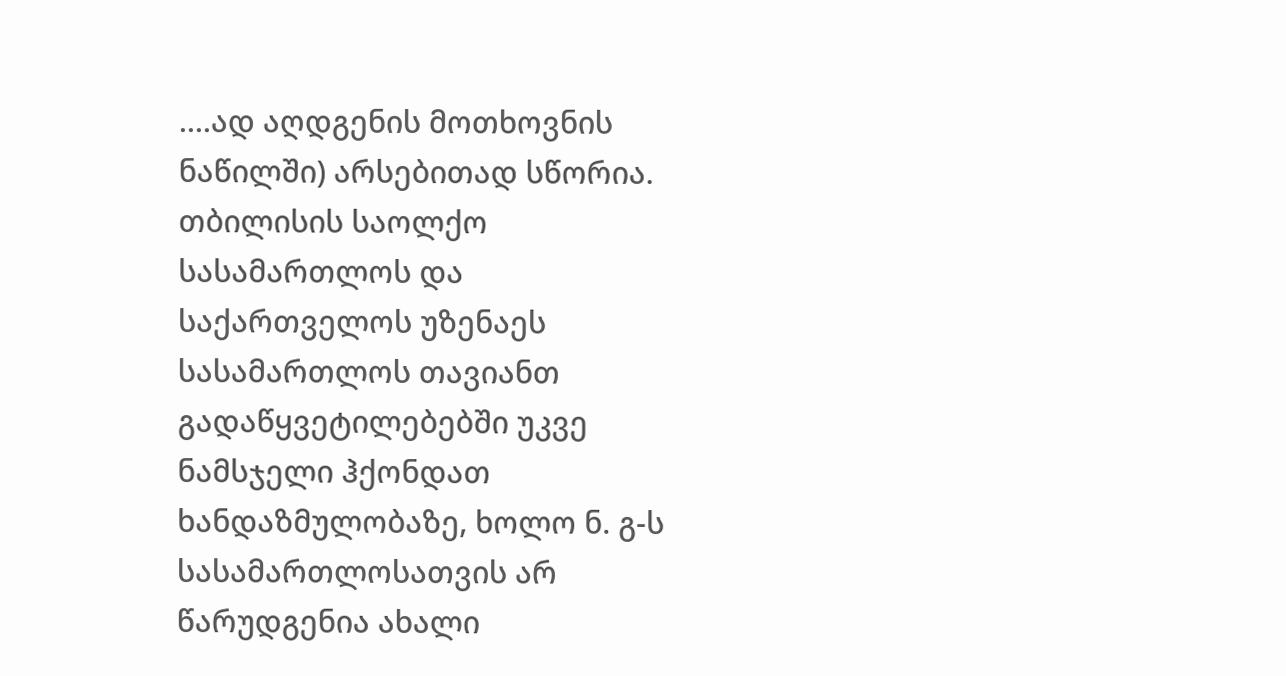....ად აღდგენის მოთხოვნის ნაწილში) არსებითად სწორია. თბილისის საოლქო სასამართლოს და საქართველოს უზენაეს სასამართლოს თავიანთ გადაწყვეტილებებში უკვე ნამსჯელი ჰქონდათ ხანდაზმულობაზე, ხოლო ნ. გ-ს სასამართლოსათვის არ წარუდგენია ახალი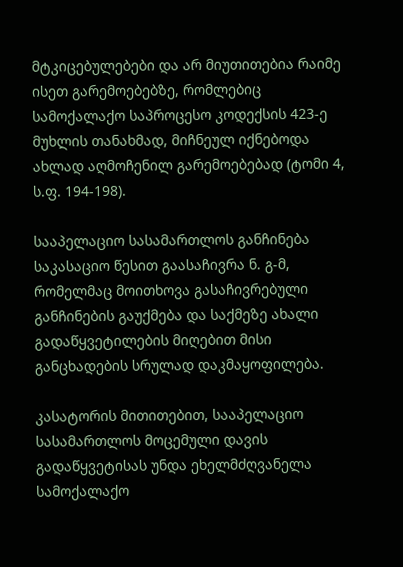მტკიცებულებები და არ მიუთითებია რაიმე ისეთ გარემოებებზე, რომლებიც სამოქალაქო საპროცესო კოდექსის 423-ე მუხლის თანახმად, მიჩნეულ იქნებოდა ახლად აღმოჩენილ გარემოებებად (ტომი 4, ს.ფ. 194-198).

სააპელაციო სასამართლოს განჩინება საკასაციო წესით გაასაჩივრა ნ. გ-მ, რომელმაც მოითხოვა გასაჩივრებული განჩინების გაუქმება და საქმეზე ახალი გადაწყვეტილების მიღებით მისი განცხადების სრულად დაკმაყოფილება.

კასატორის მითითებით, სააპელაციო სასამართლოს მოცემული დავის გადაწყვეტისას უნდა ეხელმძღვანელა სამოქალაქო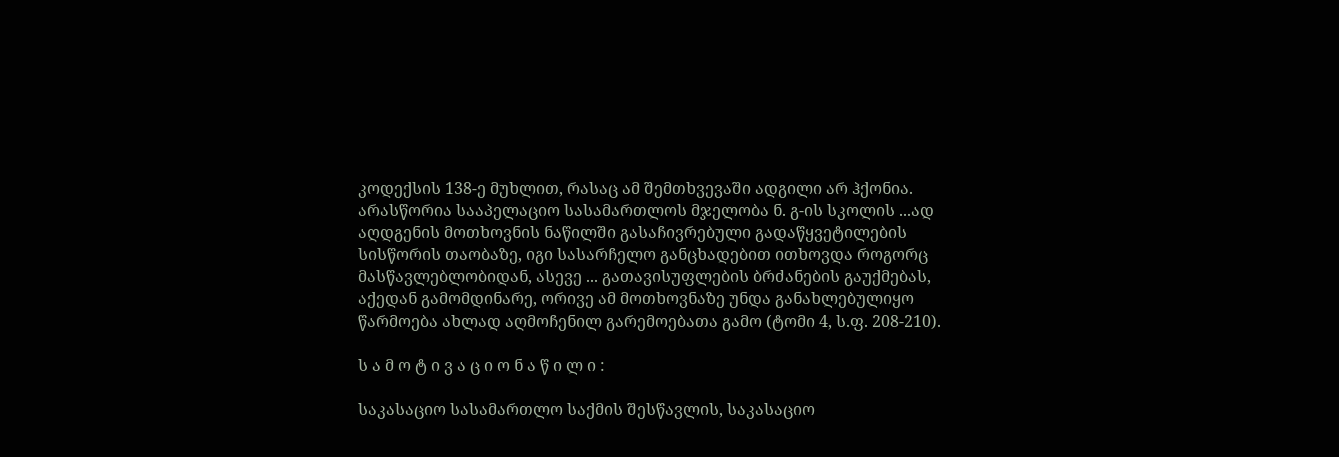კოდექსის 138-ე მუხლით, რასაც ამ შემთხვევაში ადგილი არ ჰქონია. არასწორია სააპელაციო სასამართლოს მჯელობა ნ. გ-ის სკოლის ...ად აღდგენის მოთხოვნის ნაწილში გასაჩივრებული გადაწყვეტილების სისწორის თაობაზე, იგი სასარჩელო განცხადებით ითხოვდა როგორც მასწავლებლობიდან, ასევე ... გათავისუფლების ბრძანების გაუქმებას, აქედან გამომდინარე, ორივე ამ მოთხოვნაზე უნდა განახლებულიყო წარმოება ახლად აღმოჩენილ გარემოებათა გამო (ტომი 4, ს.ფ. 208-210).

ს ა მ ო ტ ი ვ ა ც ი ო ნ ა წ ი ლ ი :

საკასაციო სასამართლო საქმის შესწავლის, საკასაციო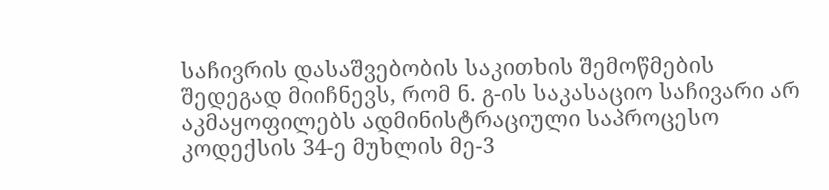საჩივრის დასაშვებობის საკითხის შემოწმების შედეგად მიიჩნევს, რომ ნ. გ-ის საკასაციო საჩივარი არ აკმაყოფილებს ადმინისტრაციული საპროცესო კოდექსის 34-ე მუხლის მე-3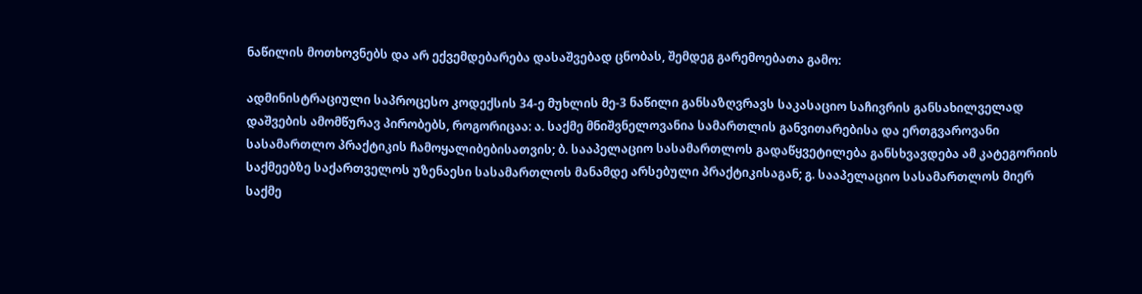ნაწილის მოთხოვნებს და არ ექვემდებარება დასაშვებად ცნობას, შემდეგ გარემოებათა გამო:

ადმინისტრაციული საპროცესო კოდექსის 34-ე მუხლის მე-3 ნაწილი განსაზღვრავს საკასაციო საჩივრის განსახილველად დაშვების ამომწურავ პირობებს, როგორიცაა: ა. საქმე მნიშვნელოვანია სამართლის განვითარებისა და ერთგვაროვანი სასამართლო პრაქტიკის ჩამოყალიბებისათვის; ბ. სააპელაციო სასამართლოს გადაწყვეტილება განსხვავდება ამ კატეგორიის საქმეებზე საქართველოს უზენაესი სასამართლოს მანამდე არსებული პრაქტიკისაგან; გ. სააპელაციო სასამართლოს მიერ საქმე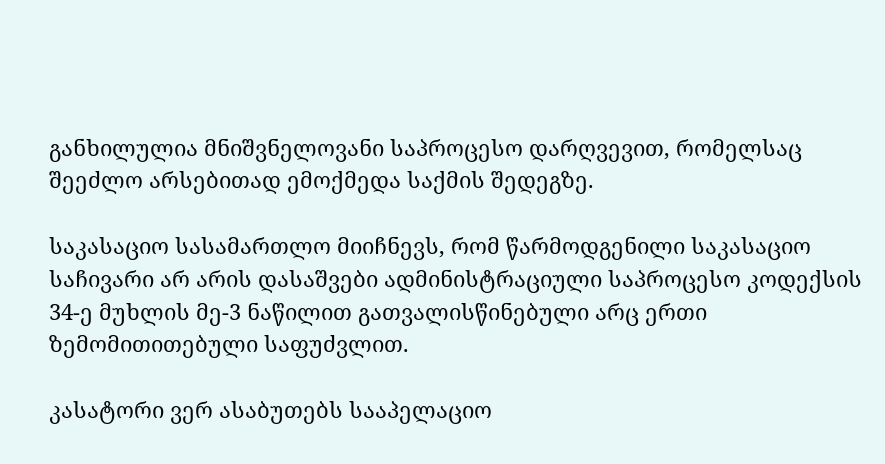განხილულია მნიშვნელოვანი საპროცესო დარღვევით, რომელსაც შეეძლო არსებითად ემოქმედა საქმის შედეგზე.

საკასაციო სასამართლო მიიჩნევს, რომ წარმოდგენილი საკასაციო საჩივარი არ არის დასაშვები ადმინისტრაციული საპროცესო კოდექსის 34-ე მუხლის მე-3 ნაწილით გათვალისწინებული არც ერთი ზემომითითებული საფუძვლით.

კასატორი ვერ ასაბუთებს სააპელაციო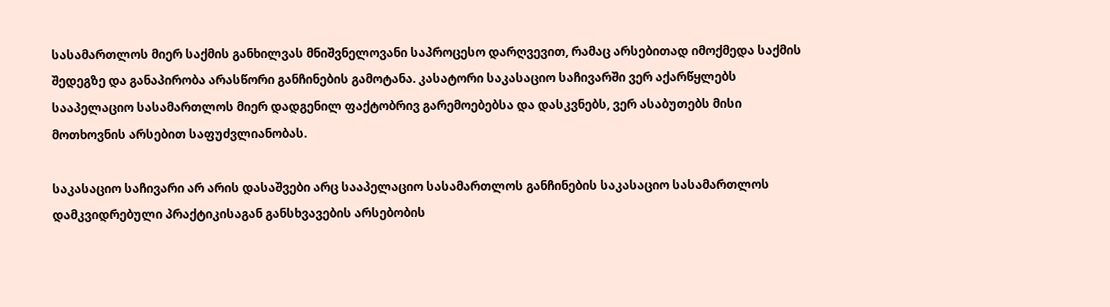სასამართლოს მიერ საქმის განხილვას მნიშვნელოვანი საპროცესო დარღვევით, რამაც არსებითად იმოქმედა საქმის შედეგზე და განაპირობა არასწორი განჩინების გამოტანა. კასატორი საკასაციო საჩივარში ვერ აქარწყლებს სააპელაციო სასამართლოს მიერ დადგენილ ფაქტობრივ გარემოებებსა და დასკვნებს, ვერ ასაბუთებს მისი მოთხოვნის არსებით საფუძვლიანობას.

საკასაციო საჩივარი არ არის დასაშვები არც სააპელაციო სასამართლოს განჩინების საკასაციო სასამართლოს დამკვიდრებული პრაქტიკისაგან განსხვავების არსებობის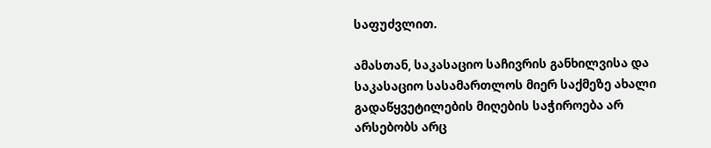საფუძვლით.

ამასთან, საკასაციო საჩივრის განხილვისა და საკასაციო სასამართლოს მიერ საქმეზე ახალი გადაწყვეტილების მიღების საჭიროება არ არსებობს არც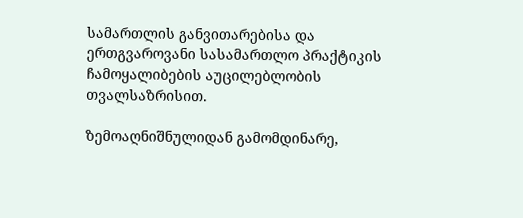სამართლის განვითარებისა და ერთგვაროვანი სასამართლო პრაქტიკის ჩამოყალიბების აუცილებლობის თვალსაზრისით.

ზემოაღნიშნულიდან გამომდინარე,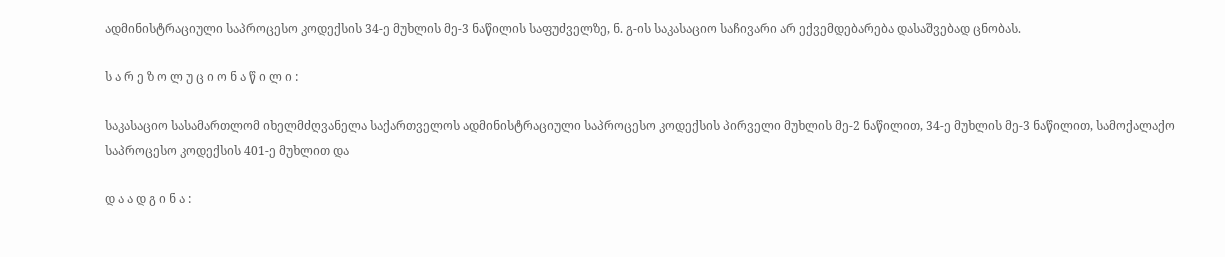ადმინისტრაციული საპროცესო კოდექსის 34-ე მუხლის მე-3 ნაწილის საფუძველზე, ნ. გ-ის საკასაციო საჩივარი არ ექვემდებარება დასაშვებად ცნობას.

ს ა რ ე ზ ო ლ უ ც ი ო ნ ა წ ი ლ ი :

საკასაციო სასამართლომ იხელმძღვანელა საქართველოს ადმინისტრაციული საპროცესო კოდექსის პირველი მუხლის მე-2 ნაწილით, 34-ე მუხლის მე-3 ნაწილით, სამოქალაქო საპროცესო კოდექსის 401-ე მუხლით და

დ ა ა დ გ ი ნ ა :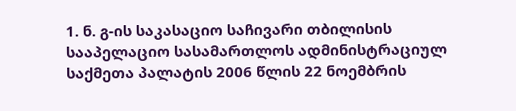1. ნ. გ-ის საკასაციო საჩივარი თბილისის სააპელაციო სასამართლოს ადმინისტრაციულ საქმეთა პალატის 2006 წლის 22 ნოემბრის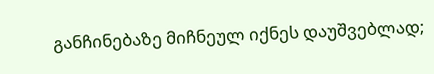განჩინებაზე მიჩნეულ იქნეს დაუშვებლად;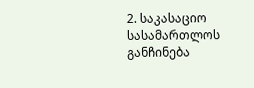2. საკასაციო სასამართლოს განჩინება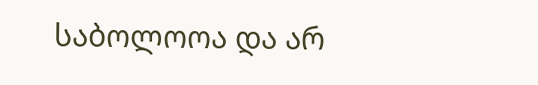საბოლოოა და არ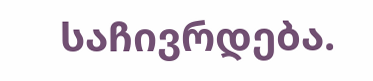საჩივრდება.